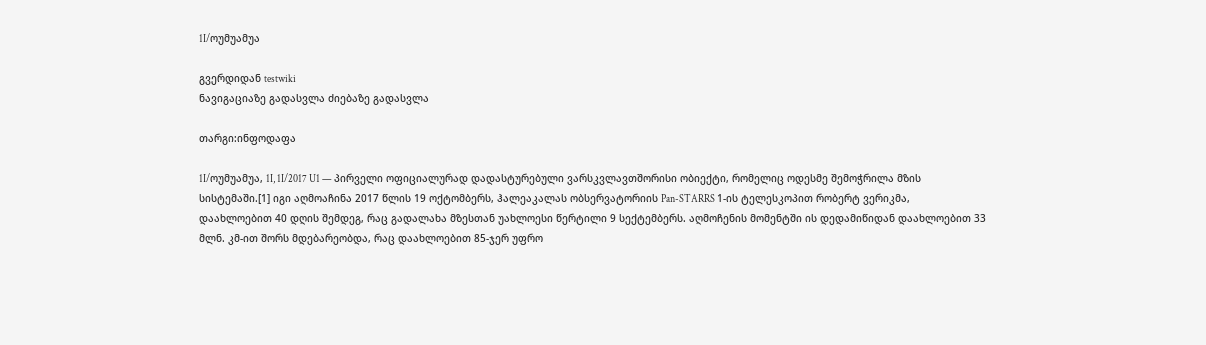1I/ოუმუამუა

გვერდიდან testwiki
ნავიგაციაზე გადასვლა ძიებაზე გადასვლა

თარგი:ინფოდაფა

1I/ოუმუამუა, 1I, 1I/2017 U1 — პირველი ოფიციალურად დადასტურებული ვარსკვლავთშორისი ობიექტი, რომელიც ოდესმე შემოჭრილა მზის სისტემაში.[1] იგი აღმოაჩინა 2017 წლის 19 ოქტომბერს, ჰალეაკალას ობსერვატორიის Pan-STARRS 1-ის ტელესკოპით რობერტ ვერიკმა, დაახლოებით 40 დღის შემდეგ, რაც გადალახა მზესთან უახლოესი წერტილი 9 სექტემბერს. აღმოჩენის მომენტში ის დედამიწიდან დაახლოებით 33 მლნ. კმ-ით შორს მდებარეობდა, რაც დაახლოებით 85-ჯერ უფრო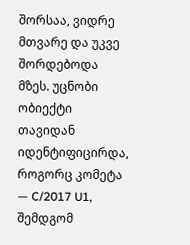შორსაა, ვიდრე მთვარე და უკვე შორდებოდა მზეს. უცნობი ობიექტი თავიდან იდენტიფიცირდა, როგორც კომეტა — C/2017 U1, შემდგომ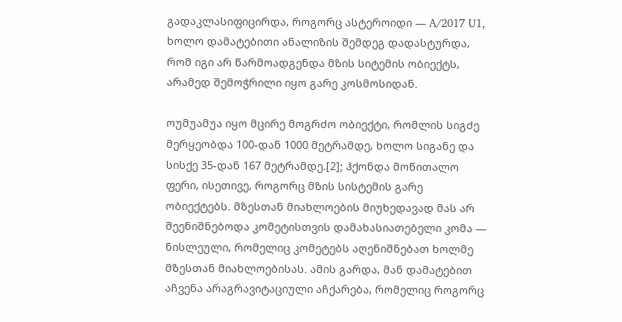გადაკლასიფიცირდა, როგორც ასტეროიდი — A/2017 U1, ხოლო დამატებითი ანალიზის შემდეგ დადასტურდა, რომ იგი არ წარმოადგენდა მზის სიტემის ობიექტს, არამედ შემოჭრილი იყო გარე კოსმოსიდან.

ოუმუამუა იყო მცირე მოგრძო ობიექტი, რომლის სიგძე მერყეობდა 100-დან 1000 მეტრამდე, ხოლო სიგანე და სისქე 35-დან 167 მეტრამდე.[2]; ჰქონდა მოწითალო ფერი, ისეთივე, როგორც მზის სისტემის გარე ობიექტებს. მზესთან მიახლოების მიუხედავად მას არ შეენიშნებოდა კომეტისთვის დამახასიათებელი კომა — ნისლეული, რომელიც კომეტებს აღენიშნებათ ხოლმე მზესთან მიახლოებისას. ამის გარდა, მან დამატებით აჩვენა არაგრავიტაციული აჩქარება, რომელიც როგორც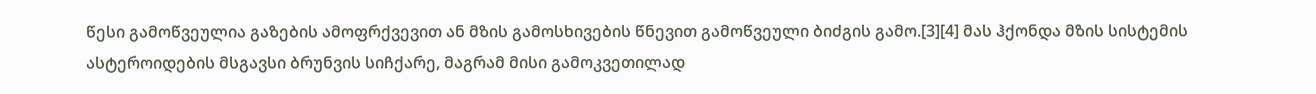წესი გამოწვეულია გაზების ამოფრქვევით ან მზის გამოსხივების წნევით გამოწვეული ბიძგის გამო.[3][4] მას ჰქონდა მზის სისტემის ასტეროიდების მსგავსი ბრუნვის სიჩქარე, მაგრამ მისი გამოკვეთილად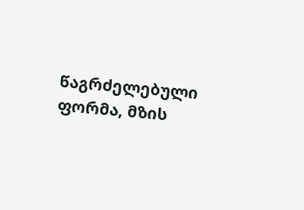წაგრძელებული ფორმა, მზის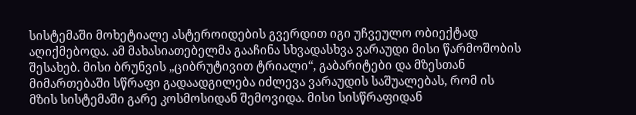სისტემაში მოხეტიალე ასტეროიდების გვერდით იგი უჩვეულო ობიექტად აღიქმებოდა. ამ მახასიათებელმა გააჩინა სხვადასხვა ვარაუდი მისი წარმოშობის შესახებ. მისი ბრუნვის „ციბრუტივით ტრიალი“, გაბარიტები და მზესთან მიმართებაში სწრაფი გადაადგილება იძლევა ვარაუდის საშუალებას, რომ ის მზის სისტემაში გარე კოსმოსიდან შემოვიდა. მისი სისწრაფიდან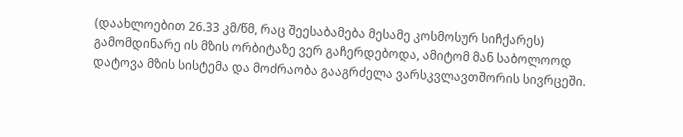(დაახლოებით 26.33 კმ/წმ, რაც შეესაბამება მესამე კოსმოსურ სიჩქარეს) გამომდინარე ის მზის ორბიტაზე ვერ გაჩერდებოდა, ამიტომ მან საბოლოოდ დატოვა მზის სისტემა და მოძრაობა გააგრძელა ვარსკვლავთშორის სივრცეში.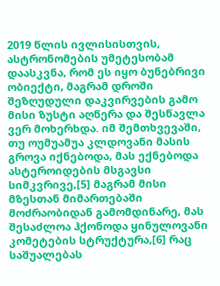2019 წლის ივლისისთვის, ასტრონომების უმეტესობამ დაასკვნა, რომ ეს იყო ბუნებრივი ობიექტი, მაგრამ დროში შეზღუდული დაკვირვების გამო მისი ზუსტი აღწერა და შესწავლა ვერ მოხერხდა. იმ შემთხვევაში, თუ ოუმუამუა კლდოვანი მასის გროვა იქნებოდა, მას ექნებოდა ასტეროიდების მსგავსი სიმკვრივე,[5] მაგრამ მისი მზესთან მიმართებაში მოძრაობიდან გამომდინარე, მას შესაძლოა ჰქონოდა ყინულოვანი კომეტების სტრუქტურა,[6] რაც საშუალებას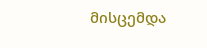მისცემდა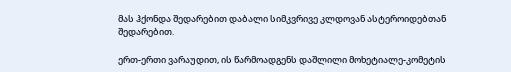მას ჰქონდა შედარებით დაბალი სიმკვრივე კლდოვან ასტეროიდებთან შედარებით.

ერთ-ერთი ვარაუდით, ის წარმოადგენს დაშლილი მოხეტიალე-კომეტის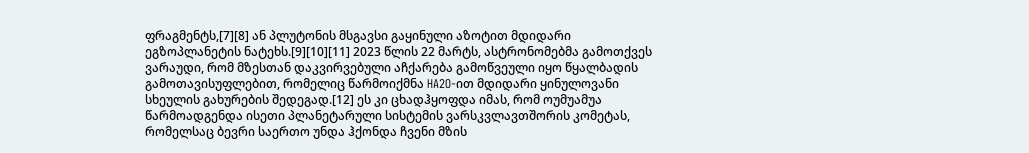ფრაგმენტს,[7][8] ან პლუტონის მსგავსი გაყინული აზოტით მდიდარი ეგზოპლანეტის ნატეხს.[9][10][11] 2023 წლის 22 მარტს, ასტრონომებმა გამოთქვეს ვარაუდი, რომ მზესთან დაკვირვებული აჩქარება გამოწვეული იყო წყალბადის გამოთავისუფლებით, რომელიც წარმოიქმნა HA2O-ით მდიდარი ყინულოვანი სხეულის გახურების შედეგად.[12] ეს კი ცხადჰყოფდა იმას, რომ ოუმუამუა წარმოადგენდა ისეთი პლანეტარული სისტემის ვარსკვლავთშორის კომეტას, რომელსაც ბევრი საერთო უნდა ჰქონდა ჩვენი მზის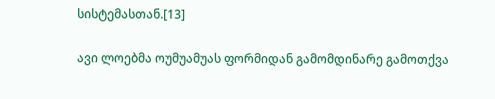სისტემასთან.[13]

ავი ლოებმა ოუმუამუას ფორმიდან გამომდინარე გამოთქვა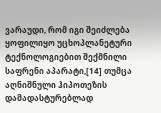ვარაუდი, რომ იგი შეიძლება ყოფილიყო უცხოპლანეტური ტექნოლოგიებით შექმნილი საფრენი აპარატი,[14] თუმცა აღნიშნული ჰიპოთეზის დამადასტურებლად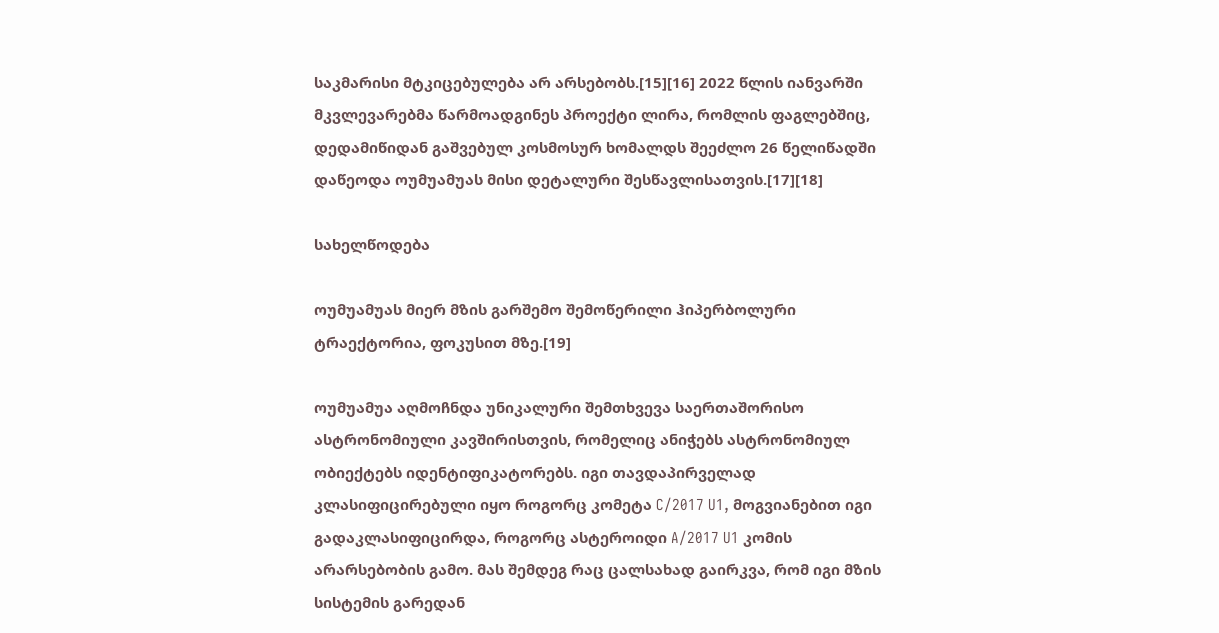საკმარისი მტკიცებულება არ არსებობს.[15][16] 2022 წლის იანვარში მკვლევარებმა წარმოადგინეს პროექტი ლირა, რომლის ფაგლებშიც, დედამიწიდან გაშვებულ კოსმოსურ ხომალდს შეეძლო 26 წელიწადში დაწეოდა ოუმუამუას მისი დეტალური შესწავლისათვის.[17][18]

სახელწოდება

ოუმუამუას მიერ მზის გარშემო შემოწერილი ჰიპერბოლური ტრაექტორია, ფოკუსით მზე.[19]

ოუმუამუა აღმოჩნდა უნიკალური შემთხვევა საერთაშორისო ასტრონომიული კავშირისთვის, რომელიც ანიჭებს ასტრონომიულ ობიექტებს იდენტიფიკატორებს. იგი თავდაპირველად კლასიფიცირებული იყო როგორც კომეტა C/2017 U1, მოგვიანებით იგი გადაკლასიფიცირდა, როგორც ასტეროიდი A/2017 U1 კომის არარსებობის გამო. მას შემდეგ რაც ცალსახად გაირკვა, რომ იგი მზის სისტემის გარედან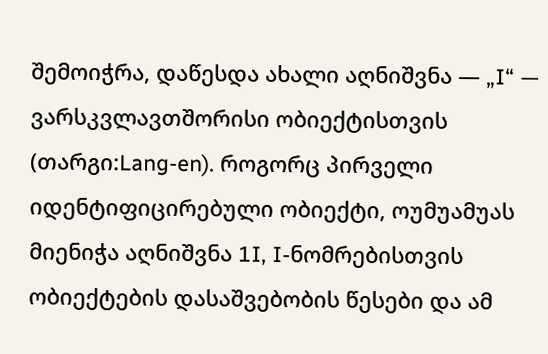შემოიჭრა, დაწესდა ახალი აღნიშვნა — „I“ — ვარსკვლავთშორისი ობიექტისთვის (თარგი:Lang-en). როგორც პირველი იდენტიფიცირებული ობიექტი, ოუმუამუას მიენიჭა აღნიშვნა 1I, I-ნომრებისთვის ობიექტების დასაშვებობის წესები და ამ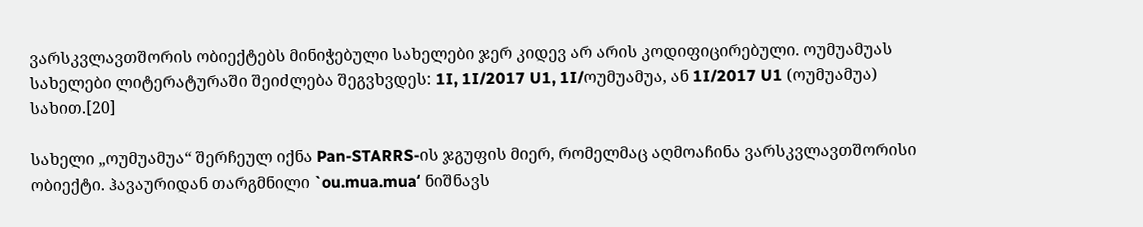ვარსკვლავთშორის ობიექტებს მინიჭებული სახელები ჯერ კიდევ არ არის კოდიფიცირებული. ოუმუამუას სახელები ლიტერატურაში შეიძლება შეგვხვდეს: 1I, 1I/2017 U1, 1I/ოუმუამუა, ან 1I/2017 U1 (ოუმუამუა) სახით.[20]

სახელი „ოუმუამუა“ შერჩეულ იქნა Pan-STARRS-ის ჯგუფის მიერ, რომელმაც აღმოაჩინა ვარსკვლავთშორისი ობიექტი. ჰავაურიდან თარგმნილი `ou.mua.muaʻ ნიშნავს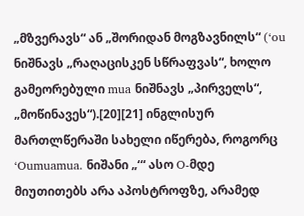„მზვერავს“ ან „შორიდან მოგზავნილს“ (ʻou ნიშნავს „რაღაცისკენ სწრაფვას“, ხოლო გამეორებული mua ნიშნავს „პირველს“, „მოწინავეს“).[20][21] ინგლისურ მართლწერაში სახელი იწერება, როგორც ʻOumuamua. ნიშანი „ʻ“ ასო O-მდე მიუთითებს არა აპოსტროფზე, არამედ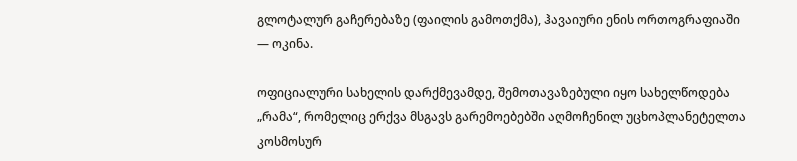გლოტალურ გაჩერებაზე (ფაილის გამოთქმა), ჰავაიური ენის ორთოგრაფიაში — ოკინა.

ოფიციალური სახელის დარქმევამდე, შემოთავაზებული იყო სახელწოდება „რამა“, რომელიც ერქვა მსგავს გარემოებებში აღმოჩენილ უცხოპლანეტელთა კოსმოსურ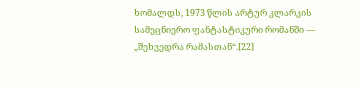ხომალდს, 1973 წლის არტურ კლარკის სამეცნიერო ფანტასტიკური რომანში — „შეხვედრა რამასთან“.[22]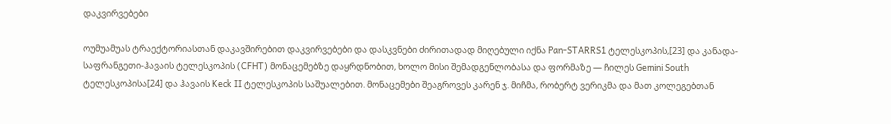დაკვირვებები

ოუმუამუას ტრაექტორიასთან დაკავშირებით დაკვირვებები და დასკვნები ძირითადად მიღებული იქნა Pan-STARRS1 ტელესკოპის,[23] და კანადა-საფრანგეთი-ჰავაის ტელესკოპის (CFHT) მონაცემებზე დაყრდნობით, ხოლო მისი შემადგენლობასა და ფორმაზე — ჩილეს Gemini South ტელესკოპისა[24] და ჰავაის Keck II ტელესკოპის საშუალებით. მონაცემები შეაგროვეს კარენ ჯ. მიჩმა, რობერტ ვერიკმა და მათ კოლეგებთან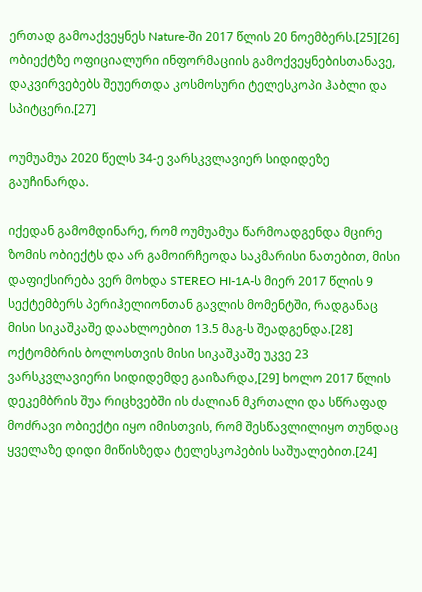ერთად გამოაქვეყნეს Nature-ში 2017 წლის 20 ნოემბერს.[25][26] ობიექტზე ოფიციალური ინფორმაციის გამოქვეყნებისთანავე, დაკვირვებებს შეუერთდა კოსმოსური ტელესკოპი ჰაბლი და სპიტცერი.[27]

ოუმუამუა 2020 წელს 34-ე ვარსკვლავიერ სიდიდეზე გაუჩინარდა.

იქედან გამომდინარე, რომ ოუმუამუა წარმოადგენდა მცირე ზომის ობიექტს და არ გამოირჩეოდა საკმარისი ნათებით, მისი დაფიქსირება ვერ მოხდა STEREO HI-1A-ს მიერ 2017 წლის 9 სექტემბერს პერიჰელიონთან გავლის მომენტში, რადგანაც მისი სიკაშკაშე დაახლოებით 13.5 მაგ-ს შეადგენდა.[28] ოქტომბრის ბოლოსთვის მისი სიკაშკაშე უკვე 23 ვარსკვლავიერი სიდიდემდე გაიზარდა,[29] ხოლო 2017 წლის დეკემბრის შუა რიცხვებში ის ძალიან მკრთალი და სწრაფად მოძრავი ობიექტი იყო იმისთვის, რომ შესწავლილიყო თუნდაც ყველაზე დიდი მიწისზედა ტელესკოპების საშუალებით.[24]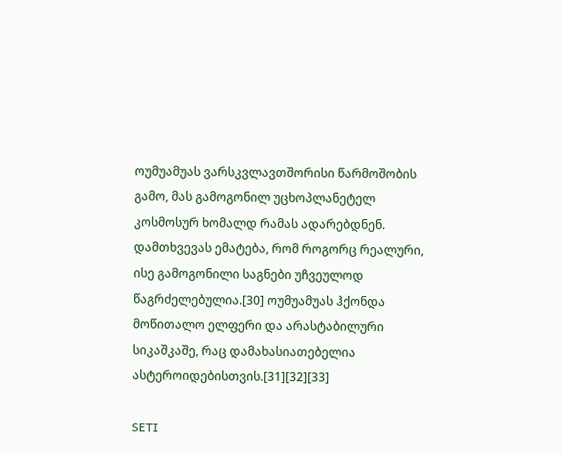ოუმუამუას ვარსკვლავთშორისი წარმოშობის გამო, მას გამოგონილ უცხოპლანეტელ კოსმოსურ ხომალდ რამას ადარებდნენ. დამთხვევას ემატება, რომ როგორც რეალური, ისე გამოგონილი საგნები უჩვეულოდ წაგრძელებულია.[30] ოუმუამუას ჰქონდა მოწითალო ელფერი და არასტაბილური სიკაშკაშე, რაც დამახასიათებელია ასტეროიდებისთვის.[31][32][33]

SETI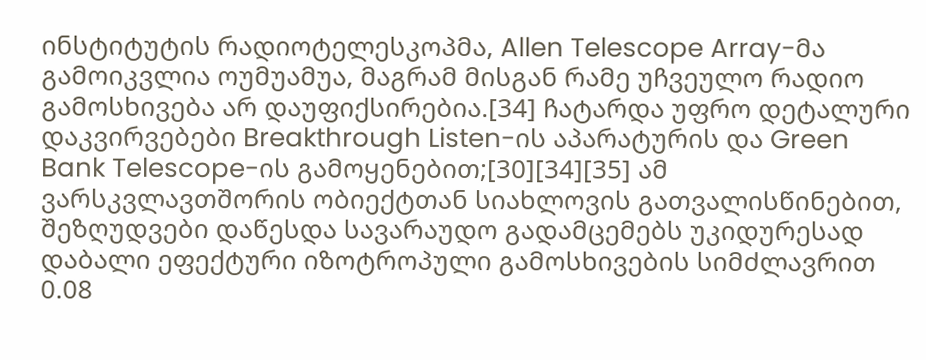ინსტიტუტის რადიოტელესკოპმა, Allen Telescope Array-მა გამოიკვლია ოუმუამუა, მაგრამ მისგან რამე უჩვეულო რადიო გამოსხივება არ დაუფიქსირებია.[34] ჩატარდა უფრო დეტალური დაკვირვებები Breakthrough Listen-ის აპარატურის და Green Bank Telescope-ის გამოყენებით;[30][34][35] ამ ვარსკვლავთშორის ობიექტთან სიახლოვის გათვალისწინებით, შეზღუდვები დაწესდა სავარაუდო გადამცემებს უკიდურესად დაბალი ეფექტური იზოტროპული გამოსხივების სიმძლავრით 0.08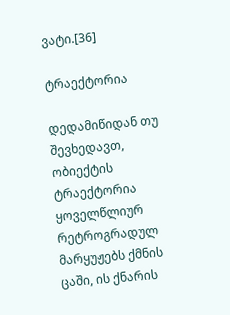ვატი.[36]

ტრაექტორია

დედამიწიდან თუ შევხედავთ, ობიექტის ტრაექტორია ყოველწლიურ რეტროგრადულ მარყუჟებს ქმნის ცაში, ის ქნარის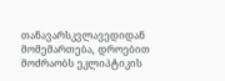თანავარსკვლავედიდან მომემართება, დროებით მოძრაობს ეკლიპტიკის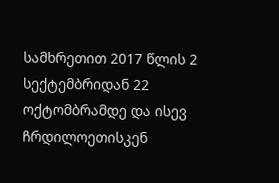სამხრეთით 2017 წლის 2 სექტემბრიდან 22 ოქტომბრამდე და ისევ ჩრდილოეთისკენ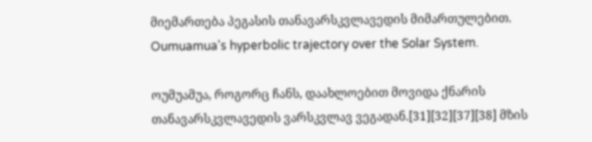მიემართება პეგასის თანავარსკვლავედის მიმართულებით.
Oumuamua's hyperbolic trajectory over the Solar System.

ოუმუამუა, როგორც ჩანს, დაახლოებით მოვიდა ქნარის თანავარსკვლავედის ვარსკვლავ ვეგადან.[31][32][37][38] მზის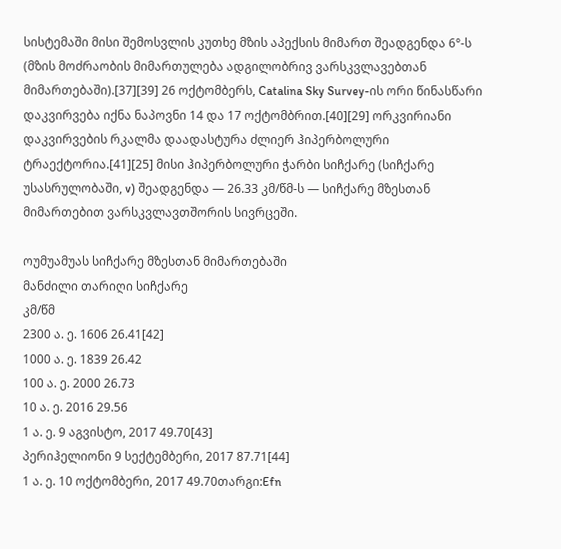სისტემაში მისი შემოსვლის კუთხე მზის აპექსის მიმართ შეადგენდა 6°-ს (მზის მოძრაობის მიმართულება ადგილობრივ ვარსკვლავებთან მიმართებაში).[37][39] 26 ოქტომბერს, Catalina Sky Survey-ის ორი წინასწარი დაკვირვება იქნა ნაპოვნი 14 და 17 ოქტომბრით.[40][29] ორკვირიანი დაკვირვების რკალმა დაადასტურა ძლიერ ჰიპერბოლური ტრაექტორია.[41][25] მისი ჰიპერბოლური ჭარბი სიჩქარე (სიჩქარე უსასრულობაში, v) შეადგენდა — 26.33 კმ/წმ-ს — სიჩქარე მზესთან მიმართებით ვარსკვლავთშორის სივრცეში.

ოუმუამუას სიჩქარე მზესთან მიმართებაში
მანძილი თარიღი სიჩქარე
კმ/წმ
2300 ა. ე. 1606 26.41[42]
1000 ა. ე. 1839 26.42
100 ა. ე. 2000 26.73
10 ა. ე. 2016 29.56
1 ა. ე. 9 აგვისტო, 2017 49.70[43]
პერიჰელიონი 9 სექტემბერი, 2017 87.71[44]
1 ა. ე. 10 ოქტომბერი, 2017 49.70თარგი:Efn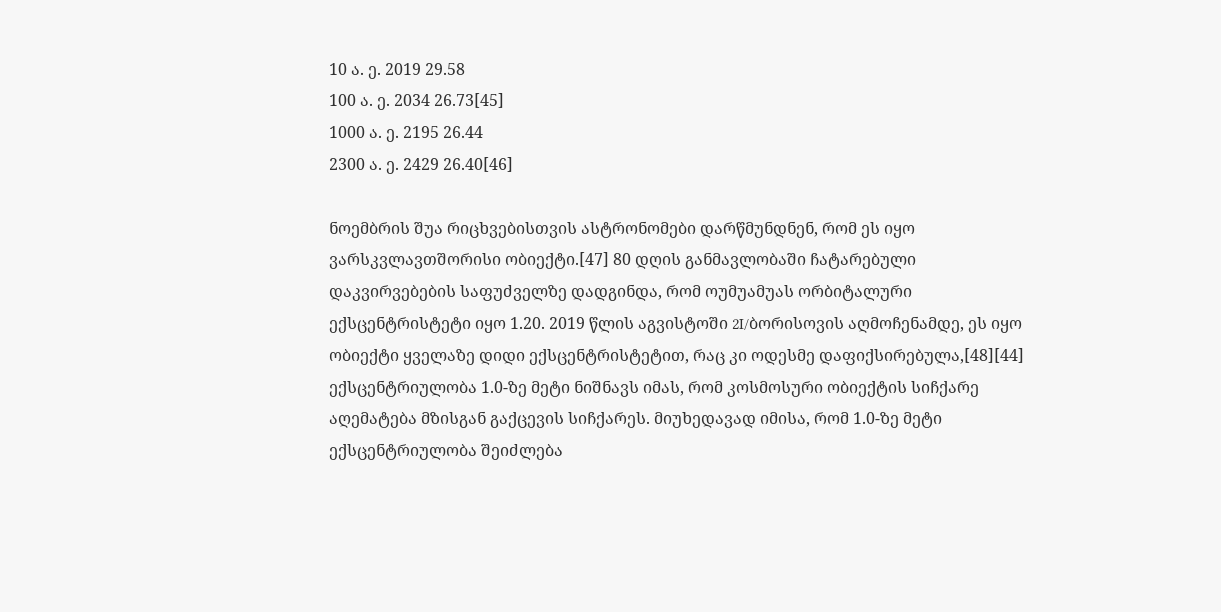10 ა. ე. 2019 29.58
100 ა. ე. 2034 26.73[45]
1000 ა. ე. 2195 26.44
2300 ა. ე. 2429 26.40[46]

ნოემბრის შუა რიცხვებისთვის ასტრონომები დარწმუნდნენ, რომ ეს იყო ვარსკვლავთშორისი ობიექტი.[47] 80 დღის განმავლობაში ჩატარებული დაკვირვებების საფუძველზე დადგინდა, რომ ოუმუამუას ორბიტალური ექსცენტრისტეტი იყო 1.20. 2019 წლის აგვისტოში 2I/ბორისოვის აღმოჩენამდე, ეს იყო ობიექტი ყველაზე დიდი ექსცენტრისტეტით, რაც კი ოდესმე დაფიქსირებულა,[48][44] ექსცენტრიულობა 1.0-ზე მეტი ნიშნავს იმას, რომ კოსმოსური ობიექტის სიჩქარე აღემატება მზისგან გაქცევის სიჩქარეს. მიუხედავად იმისა, რომ 1.0-ზე მეტი ექსცენტრიულობა შეიძლება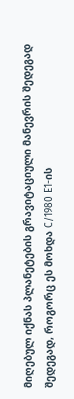მიღებულ იქნას პლანეტების გრავიტაციული მანევრის შედეგად შედეგად, როგორც ეს მოხდა C/1980 E1-ის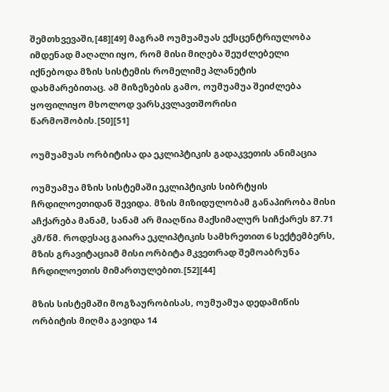შემთხვევაში,[48][49] მაგრამ ოუმუამუას ექსცენტრიულობა იმდენად მაღალი იყო, რომ მისი მიღება შეუძლებელი იქნებოდა მზის სისტემის რომელიმე პლანეტის დახმარებითაც. ამ მიზეზების გამო, ოუმუამუა შეიძლება ყოფილიყო მხოლოდ ვარსკვლავთშორისი წარმოშობის.[50][51]

ოუმუამუას ორბიტისა და ეკლიპტიკის გადაკვეთის ანიმაცია

ოუმუამუა მზის სისტემაში ეკლიპტიკის სიბრტყის ჩრდილოეთიდან შევიდა. მზის მიზიდულობამ განაპირობა მისი აჩქარება მანამ, სანამ არ მიაღწია მაქსიმალურ სიჩქარეს 87.71 კმ/წმ. როდესაც გაიარა ეკლიპტიკის სამხრეთით 6 სექტემბერს, მზის გრავიტაციამ მისი ორბიტა მკვეთრად შემოაბრუნა ჩრდილოეთის მიმართულებით.[52][44]

მზის სისტემაში მოგზაურობისას, ოუმუამუა დედამიწის ორბიტის მიღმა გავიდა 14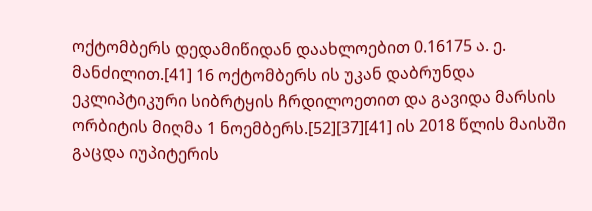ოქტომბერს დედამიწიდან დაახლოებით 0.16175 ა. ე. მანძილით.[41] 16 ოქტომბერს ის უკან დაბრუნდა ეკლიპტიკური სიბრტყის ჩრდილოეთით და გავიდა მარსის ორბიტის მიღმა 1 ნოემბერს.[52][37][41] ის 2018 წლის მაისში გაცდა იუპიტერის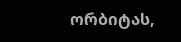ორბიტას,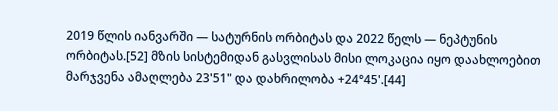2019 წლის იანვარში — სატურნის ორბიტას და 2022 წელს — ნეპტუნის ორბიტას.[52] მზის სისტემიდან გასვლისას მისი ლოკაცია იყო დაახლოებით მარჯვენა ამაღლება 23'51" და დახრილობა +24°45'.[44]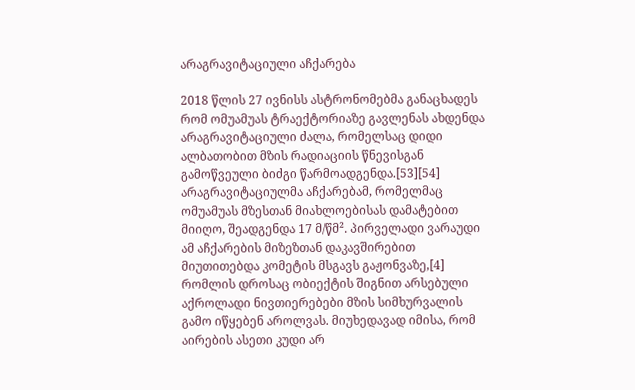არაგრავიტაციული აჩქარება

2018 წლის 27 ივნისს ასტრონომებმა განაცხადეს რომ ომუამუას ტრაექტორიაზე გავლენას ახდენდა არაგრავიტაციული ძალა, რომელსაც დიდი ალბათობით მზის რადიაციის წნევისგან გამოწვეული ბიძგი წარმოადგენდა.[53][54] არაგრავიტაციულმა აჩქარებამ, რომელმაც ომუამუას მზესთან მიახლოებისას დამატებით მიიღო, შეადგენდა 17 მ/წმ². პირველადი ვარაუდი ამ აჩქარების მიზეზთან დაკავშირებით მიუთითებდა კომეტის მსგავს გაჟონვაზე,[4] რომლის დროსაც ობიექტის შიგნით არსებული აქროლადი ნივთიერებები მზის სიმხურვალის გამო იწყებენ აროლვას. მიუხედავად იმისა, რომ აირების ასეთი კუდი არ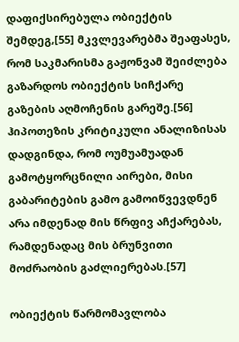დაფიქსირებულა ობიექტის შემდეგ,[55] მკვლევარებმა შეაფასეს, რომ საკმარისმა გაჟონვამ შეიძლება გაზარდოს ობიექტის სიჩქარე გაზების აღმოჩენის გარეშე.[56] ჰიპოთეზის კრიტიკული ანალიზისას დადგინდა, რომ ოუმუამუადან გამოტყორცნილი აირები, მისი გაბარიტების გამო გამოიწვევდნენ არა იმდენად მის წრფივ აჩქარებას, რამდენადაც მის ბრუნვითი მოძრაობის გაძლიერებას.[57]

ობიექტის წარმომავლობა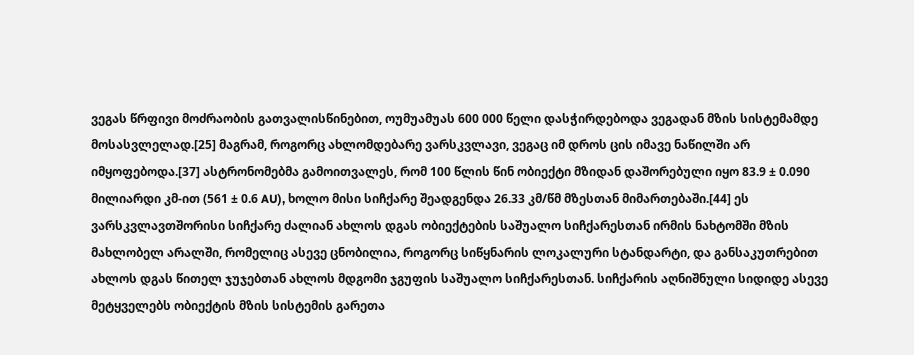ვეგას წრფივი მოძრაობის გათვალისწინებით, ოუმუამუას 600 000 წელი დასჭირდებოდა ვეგადან მზის სისტემამდე მოსასვლელად.[25] მაგრამ, როგორც ახლომდებარე ვარსკვლავი, ვეგაც იმ დროს ცის იმავე ნაწილში არ იმყოფებოდა.[37] ასტრონომებმა გამოითვალეს, რომ 100 წლის წინ ობიექტი მზიდან დაშორებული იყო 83.9 ± 0.090 მილიარდი კმ-ით (561 ± 0.6 AU), ხოლო მისი სიჩქარე შეადგენდა 26.33 კმ/წმ მზესთან მიმართებაში.[44] ეს ვარსკვლავთშორისი სიჩქარე ძალიან ახლოს დგას ობიექტების საშუალო სიჩქარესთან ირმის ნახტომში მზის მახლობელ არალში, რომელიც ასევე ცნობილია, როგორც სიწყნარის ლოკალური სტანდარტი, და განსაკუთრებით ახლოს დგას წითელ ჯუჯებთან ახლოს მდგომი ჯგუფის საშუალო სიჩქარესთან. სიჩქარის აღნიშნული სიდიდე ასევე მეტყველებს ობიექტის მზის სისტემის გარეთა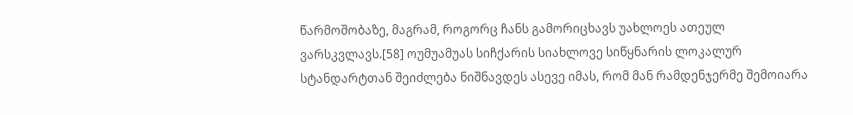წარმოშობაზე, მაგრამ, როგორც ჩანს გამორიცხავს უახლოეს ათეულ ვარსკვლავს.[58] ოუმუამუას სიჩქარის სიახლოვე სიწყნარის ლოკალურ სტანდარტთან შეიძლება ნიშნავდეს ასევე იმას, რომ მან რამდენჯერმე შემოიარა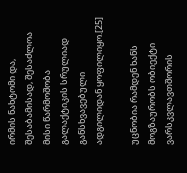ირმის ნახტომი და, შესაბამისად, შესაძლოა მისი წარმოშობა გალაქტიკის სრულიად განსხვავებული ადგილიდან ყოფილიყო.[25]

უცნობია რამდენ ხანს მოგზაურობს ობიექტი ვარსკვლავთშორის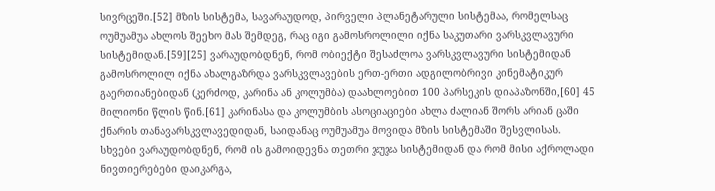სივრცეში.[52] მზის სისტემა, სავარაუდოდ, პირველი პლანეტარული სისტემაა, რომელსაც ოუმუამუა ახლოს შეეხო მას შემდეგ, რაც იგი გამოსროლილი იქნა საკუთარი ვარსკვლავური სისტემიდან.[59][25] ვარაუდობდნენ, რომ ობიექტი შესაძლოა ვარსკვლავური სისტემიდან გამოსროლილ იქნა ახალგაზრდა ვარსკვლავების ერთ-ერთი ადგილობრივი კინემატიკურ გაერთიანებიდან (კერძოდ, კარინა ან კოლუმბა) დაახლოებით 100 პარსეკის დიაპაზონში,[60] 45 მილიონი წლის წინ.[61] კარინასა და კოლუმბის ასოციაციები ახლა ძალიან შორს არიან ცაში ქნარის თანავარსკვლავედიდან, საიდანაც ოუმუამუა მოვიდა მზის სისტემაში შესვლისას. სხვები ვარაუდობდნენ, რომ ის გამოიდევნა თეთრი ჯუჯა სისტემიდან და რომ მისი აქროლადი ნივთიერებები დაიკარგა,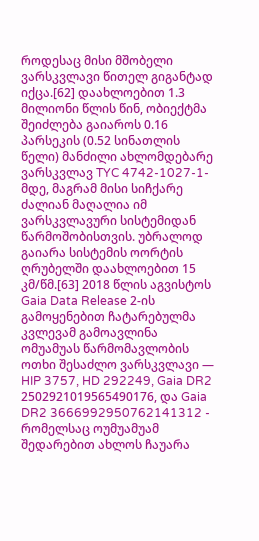როდესაც მისი მშობელი ვარსკვლავი წითელ გიგანტად იქცა.[62] დაახლოებით 1.3 მილიონი წლის წინ, ობიექტმა შეიძლება გაიაროს 0.16 პარსეკის (0.52 სინათლის წელი) მანძილი ახლომდებარე ვარსკვლავ TYC 4742-1027-1-მდე, მაგრამ მისი სიჩქარე ძალიან მაღალია იმ ვარსკვლავური სისტემიდან წარმოშობისთვის. უბრალოდ გაიარა სისტემის ოორტის ღრუბელში დაახლოებით 15 კმ/წმ.[63] 2018 წლის აგვისტოს Gaia Data Release 2-ის გამოყენებით ჩატარებულმა კვლევამ გამოავლინა ომუამუას წარმომავლობის ოთხი შესაძლო ვარსკვლავი — HIP 3757, HD 292249, Gaia DR2 2502921019565490176, და Gaia DR2 3666992950762141312 - რომელსაც ოუმუამუამ შედარებით ახლოს ჩაუარა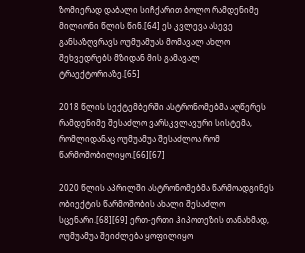ზომიერად დაბალი სიჩქარით ბოლო რამდენიმე მილიონი წლის წინ.[64] ეს კვლევა ასევე განსაზღვრავს ოუმუამუას მომავალ ახლო შეხვედრებს მზიდან მის გამავალ ტრაექტორიაზე.[65]

2018 წლის სექტემბერში ასტრონომებმა აღწერეს რამდენიმე შესაძლო ვარსკვლავური სისტემა, რომლიდანაც ოუმუამუა შესაძლოა რომ წარმოშობილიყო.[66][67]

2020 წლის აპრილში ასტრონომებმა წარმოადგინეს ობიექტის წარმოშობის ახალი შესაძლო სცენარი.[68][69] ერთ-ერთი ჰიპოთეზის თანახმად, ოუმუამუა შეიძლება ყოფილიყო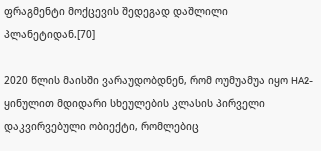ფრაგმენტი მოქცევის შედეგად დაშლილი პლანეტიდან.[70]

2020 წლის მაისში ვარაუდობდნენ, რომ ოუმუამუა იყო HA2-ყინულით მდიდარი სხეულების კლასის პირველი დაკვირვებული ობიექტი, რომლებიც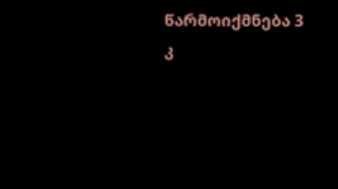წარმოიქმნება 3 კ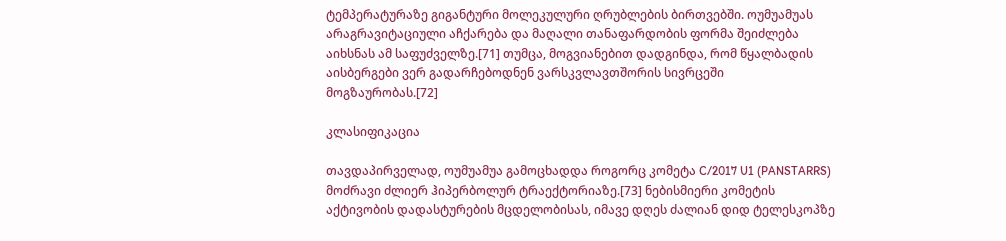ტემპერატურაზე გიგანტური მოლეკულური ღრუბლების ბირთვებში. ოუმუამუას არაგრავიტაციული აჩქარება და მაღალი თანაფარდობის ფორმა შეიძლება აიხსნას ამ საფუძველზე.[71] თუმცა, მოგვიანებით დადგინდა, რომ წყალბადის აისბერგები ვერ გადარჩებოდნენ ვარსკვლავთშორის სივრცეში მოგზაურობას.[72]

კლასიფიკაცია

თავდაპირველად, ოუმუამუა გამოცხადდა როგორც კომეტა C/2017 U1 (PANSTARRS) მოძრავი ძლიერ ჰიპერბოლურ ტრაექტორიაზე.[73] ნებისმიერი კომეტის აქტივობის დადასტურების მცდელობისას, იმავე დღეს ძალიან დიდ ტელესკოპზე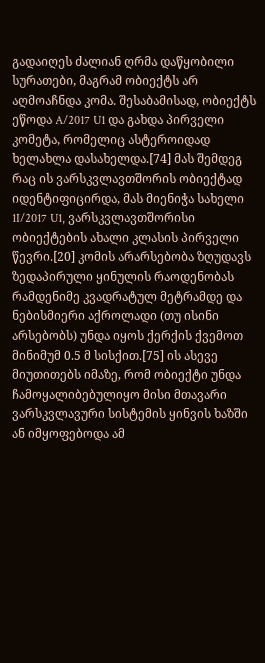გადაიღეს ძალიან ღრმა დაწყობილი სურათები, მაგრამ ობიექტს არ აღმოაჩნდა კომა. შესაბამისად, ობიექტს ეწოდა A/2017 U1 და გახდა პირველი კომეტა, რომელიც ასტეროიდად ხელახლა დასახელდა.[74] მას შემდეგ რაც ის ვარსკვლავთშორის ობიექტად იდენტიფიცირდა, მას მიენიჭა სახელი 1I/2017 U1, ვარსკვლავთშორისი ობიექტების ახალი კლასის პირველი წევრი.[20] კომის არარსებობა ზღუდავს ზედაპირული ყინულის რაოდენობას რამდენიმე კვადრატულ მეტრამდე და ნებისმიერი აქროლადი (თუ ისინი არსებობს) უნდა იყოს ქერქის ქვემოთ მინიმუმ 0.5 მ სისქით.[75] ის ასევე მიუთითებს იმაზე, რომ ობიექტი უნდა ჩამოყალიბებულიყო მისი მთავარი ვარსკვლავური სისტემის ყინვის ხაზში ან იმყოფებოდა ამ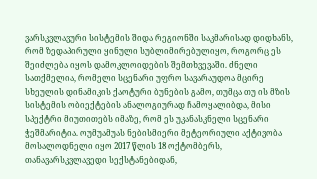ვარსკვლავური სისტემის შიდა რეგიონში საკმარისად დიდხანს, რომ ზედაპირული ყინული სუბლიმირებულიყო, როგორც ეს შეიძლება იყოს დამოკლოიდების შემთხვევაში. ძნელი სათქმელია, რომელი სცენარი უფრო სავარაუდოა მცირე სხეულის დინამიკის ქაოტური ბუნების გამო, თუმცა თუ ის მზის სისტემის ობიექტების ანალოგიურად ჩამოყალიბდა, მისი სპექტრი მიუთითებს იმაზე, რომ ეს უკანასკნელი სცენარი ჭეშმარიტია. ოუმუამუას ნებისმიერი მეტეორიული აქტივობა მოსალოდნელი იყო 2017 წლის 18 ოქტომბერს, თანავარსკვლავედი სექსტანებიდან,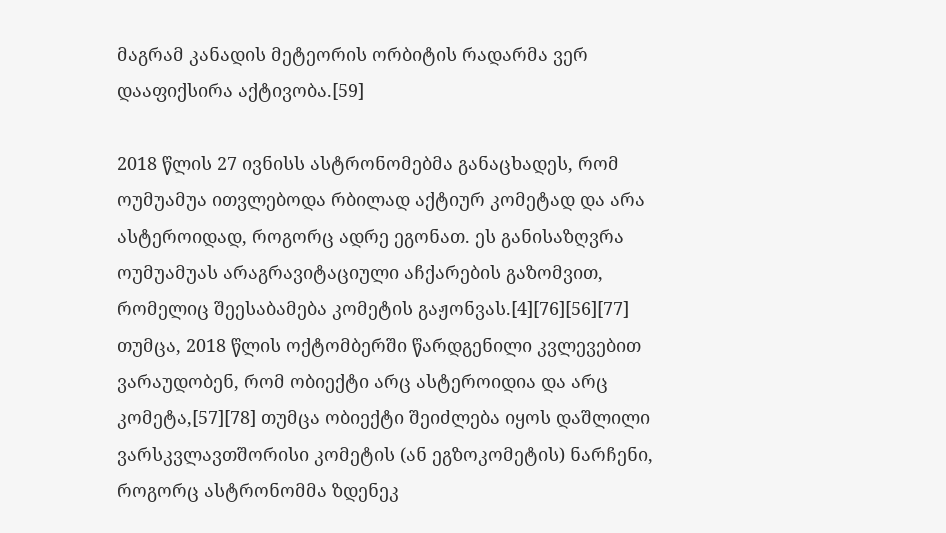მაგრამ კანადის მეტეორის ორბიტის რადარმა ვერ დააფიქსირა აქტივობა.[59]

2018 წლის 27 ივნისს ასტრონომებმა განაცხადეს, რომ ოუმუამუა ითვლებოდა რბილად აქტიურ კომეტად და არა ასტეროიდად, როგორც ადრე ეგონათ. ეს განისაზღვრა ოუმუამუას არაგრავიტაციული აჩქარების გაზომვით, რომელიც შეესაბამება კომეტის გაჟონვას.[4][76][56][77] თუმცა, 2018 წლის ოქტომბერში წარდგენილი კვლევებით ვარაუდობენ, რომ ობიექტი არც ასტეროიდია და არც კომეტა,[57][78] თუმცა ობიექტი შეიძლება იყოს დაშლილი ვარსკვლავთშორისი კომეტის (ან ეგზოკომეტის) ნარჩენი, როგორც ასტრონომმა ზდენეკ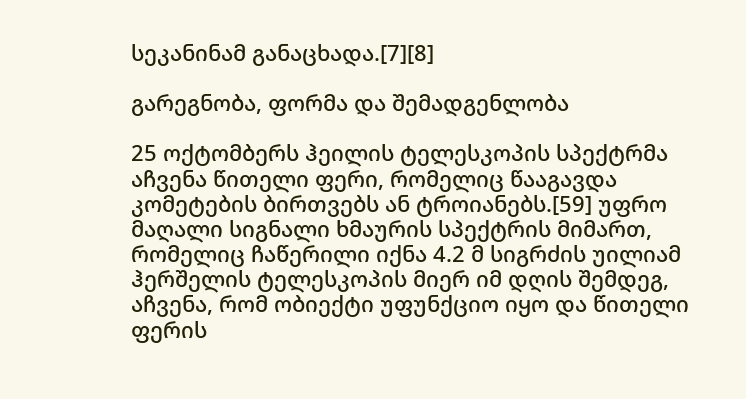სეკანინამ განაცხადა.[7][8]

გარეგნობა, ფორმა და შემადგენლობა

25 ოქტომბერს ჰეილის ტელესკოპის სპექტრმა აჩვენა წითელი ფერი, რომელიც წააგავდა კომეტების ბირთვებს ან ტროიანებს.[59] უფრო მაღალი სიგნალი ხმაურის სპექტრის მიმართ, რომელიც ჩაწერილი იქნა 4.2 მ სიგრძის უილიამ ჰერშელის ტელესკოპის მიერ იმ დღის შემდეგ, აჩვენა, რომ ობიექტი უფუნქციო იყო და წითელი ფერის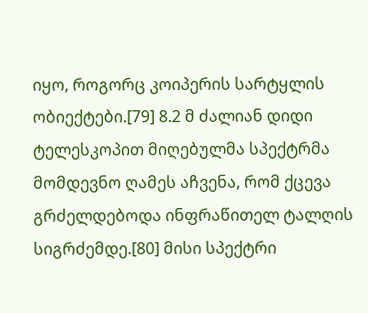იყო, როგორც კოიპერის სარტყლის ობიექტები.[79] 8.2 მ ძალიან დიდი ტელესკოპით მიღებულმა სპექტრმა მომდევნო ღამეს აჩვენა, რომ ქცევა გრძელდებოდა ინფრაწითელ ტალღის სიგრძემდე.[80] მისი სპექტრი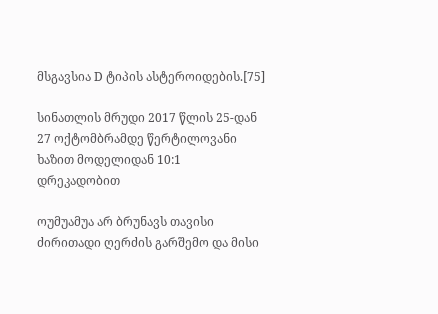მსგავსია D ტიპის ასტეროიდების.[75]

სინათლის მრუდი 2017 წლის 25-დან 27 ოქტომბრამდე წერტილოვანი ხაზით მოდელიდან 10:1 დრეკადობით

ოუმუამუა არ ბრუნავს თავისი ძირითადი ღერძის გარშემო და მისი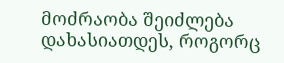მოძრაობა შეიძლება დახასიათდეს, როგორც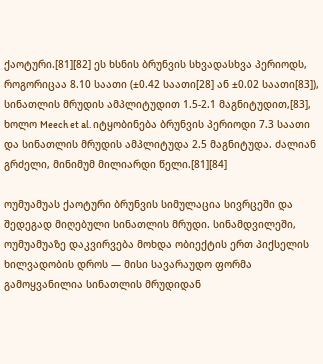ქაოტური.[81][82] ეს ხსნის ბრუნვის სხვადასხვა პერიოდს, როგორიცაა 8.10 საათი (±0.42 საათი[28] ან ±0.02 საათი[83]), სინათლის მრუდის ამპლიტუდით 1.5-2.1 მაგნიტუდით,[83], ხოლო Meech et al. იტყობინება ბრუნვის პერიოდი 7.3 საათი და სინათლის მრუდის ამპლიტუდა 2.5 მაგნიტუდა. ძალიან გრძელი, მინიმუმ მილიარდი წელი.[81][84]

ოუმუამუას ქაოტური ბრუნვის სიმულაცია სივრცეში და შედეგად მიღებული სინათლის მრუდი. სინამდვილეში, ოუმუამუაზე დაკვირვება მოხდა ობიექტის ერთ პიქსელის ხილვადობის დროს — მისი სავარაუდო ფორმა გამოყვანილია სინათლის მრუდიდან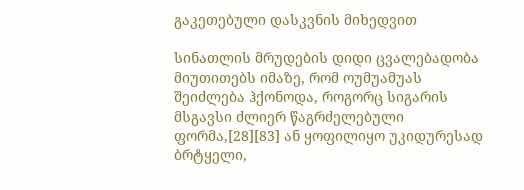გაკეთებული დასკვნის მიხედვით

სინათლის მრუდების დიდი ცვალებადობა მიუთითებს იმაზე, რომ ოუმუამუას შეიძლება ჰქონოდა, როგორც სიგარის მსგავსი ძლიერ წაგრძელებული ფორმა,[28][83] ან ყოფილიყო უკიდურესად ბრტყელი,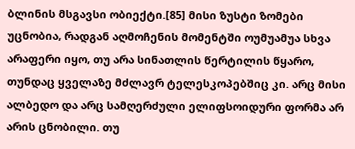ბლინის მსგავსი ობიექტი.[85] მისი ზუსტი ზომები უცნობია, რადგან აღმოჩენის მომენტში ოუმუამუა სხვა არაფერი იყო, თუ არა სინათლის წერტილის წყარო, თუნდაც ყველაზე მძლავრ ტელესკოპებშიც კი. არც მისი ალბედო და არც სამღერძული ელიფსოიდური ფორმა არ არის ცნობილი. თუ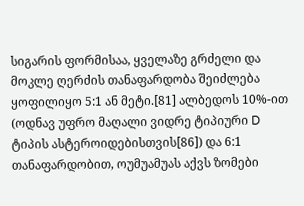სიგარის ფორმისაა, ყველაზე გრძელი და მოკლე ღერძის თანაფარდობა შეიძლება ყოფილიყო 5:1 ან მეტი.[81] ალბედოს 10%-ით (ოდნავ უფრო მაღალი ვიდრე ტიპიური D ტიპის ასტეროიდებისთვის[86]) და 6:1 თანაფარდობით, ოუმუამუას აქვს ზომები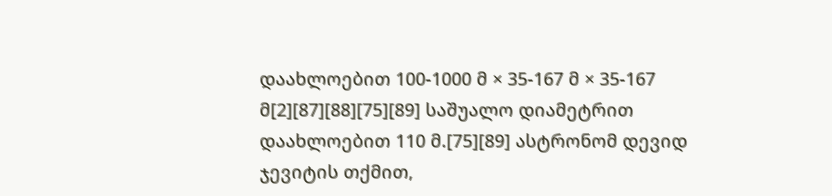დაახლოებით 100-1000 მ × 35-167 მ × 35-167 მ[2][87][88][75][89] საშუალო დიამეტრით დაახლოებით 110 მ.[75][89] ასტრონომ დევიდ ჯევიტის თქმით,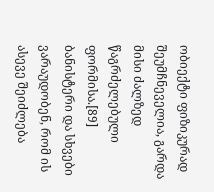ობიექტი ფიზიკურად შეუმჩნეველია, გარდა მისი ძალზედ წაგრძელებული ფორმისა.[89] ბანისტერი და სხვები ვარაუდობენ, რომ ის ასევე შეიძლება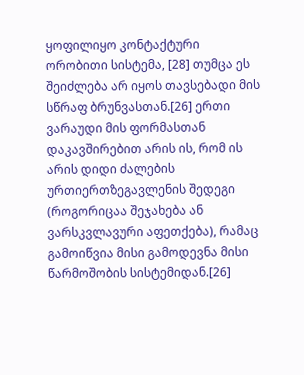ყოფილიყო კონტაქტური ორობითი სისტემა, [28] თუმცა ეს შეიძლება არ იყოს თავსებადი მის სწრაფ ბრუნვასთან.[26] ერთი ვარაუდი მის ფორმასთან დაკავშირებით არის ის, რომ ის არის დიდი ძალების ურთიერთზეგავლენის შედეგი (როგორიცაა შეჯახება ან ვარსკვლავური აფეთქება), რამაც გამოიწვია მისი გამოდევნა მისი წარმოშობის სისტემიდან.[26]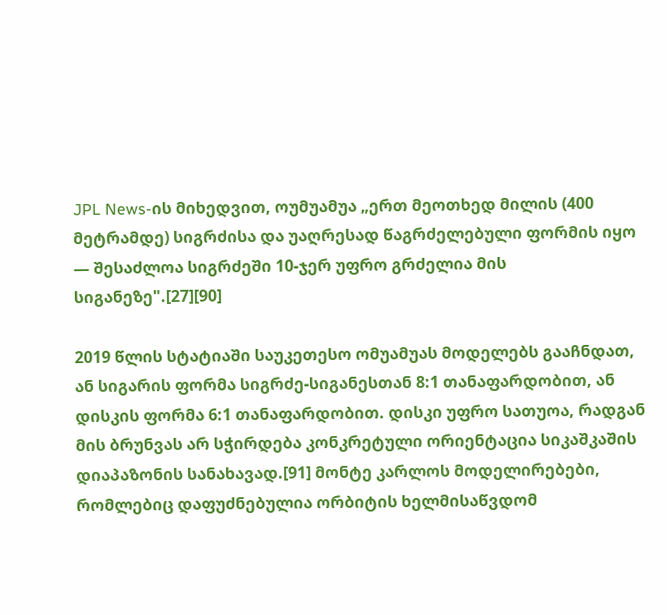JPL News-ის მიხედვით, ოუმუამუა „ერთ მეოთხედ მილის (400 მეტრამდე) სიგრძისა და უაღრესად წაგრძელებული ფორმის იყო — შესაძლოა სიგრძეში 10-ჯერ უფრო გრძელია მის სიგანეზე".[27][90]

2019 წლის სტატიაში საუკეთესო ომუამუას მოდელებს გააჩნდათ, ან სიგარის ფორმა სიგრძე-სიგანესთან 8:1 თანაფარდობით, ან დისკის ფორმა 6:1 თანაფარდობით. დისკი უფრო სათუოა, რადგან მის ბრუნვას არ სჭირდება კონკრეტული ორიენტაცია სიკაშკაშის დიაპაზონის სანახავად.[91] მონტე კარლოს მოდელირებები, რომლებიც დაფუძნებულია ორბიტის ხელმისაწვდომ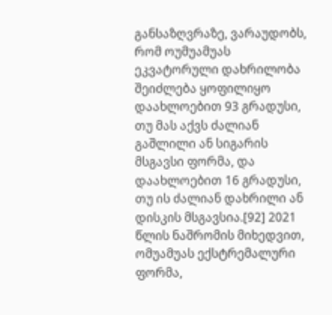განსაზღვრაზე, ვარაუდობს, რომ ოუმუამუას ეკვატორული დახრილობა შეიძლება ყოფილიყო დაახლოებით 93 გრადუსი, თუ მას აქვს ძალიან გაშლილი ან სიგარის მსგავსი ფორმა, და დაახლოებით 16 გრადუსი, თუ ის ძალიან დახრილი ან დისკის მსგავსია.[92] 2021 წლის ნაშრომის მიხედვით, ომუამუას ექსტრემალური ფორმა,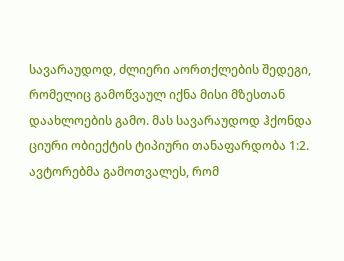სავარაუდოდ, ძლიერი აორთქლების შედეგი, რომელიც გამოწვაულ იქნა მისი მზესთან დაახლოების გამო. მას სავარაუდოდ ჰქონდა ციური ობიექტის ტიპიური თანაფარდობა 1:2. ავტორებმა გამოთვალეს, რომ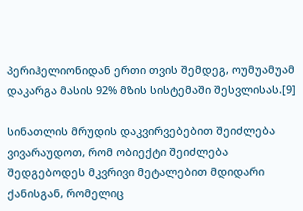პერიჰელიონიდან ერთი თვის შემდეგ, ოუმუამუამ დაკარგა მასის 92% მზის სისტემაში შესვლისას.[9]

სინათლის მრუდის დაკვირვებებით შეიძლება ვივარაუდოთ, რომ ობიექტი შეიძლება შედგებოდეს მკვრივი მეტალებით მდიდარი ქანისგან, რომელიც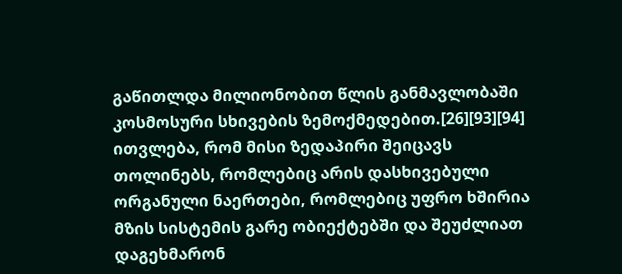გაწითლდა მილიონობით წლის განმავლობაში კოსმოსური სხივების ზემოქმედებით.[26][93][94] ითვლება, რომ მისი ზედაპირი შეიცავს თოლინებს, რომლებიც არის დასხივებული ორგანული ნაერთები, რომლებიც უფრო ხშირია მზის სისტემის გარე ობიექტებში და შეუძლიათ დაგეხმარონ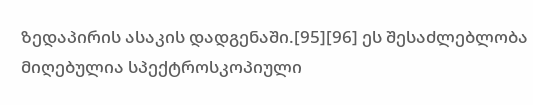ზედაპირის ასაკის დადგენაში.[95][96] ეს შესაძლებლობა მიღებულია სპექტროსკოპიული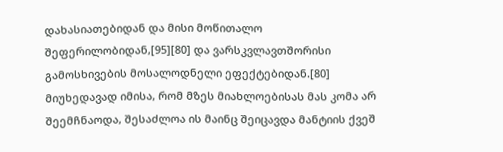დახასიათებიდან და მისი მოწითალო შეფერილობიდან,[95][80] და ვარსკვლავთშორისი გამოსხივების მოსალოდნელი ეფექტებიდან.[80] მიუხედავად იმისა, რომ მზეს მიახლოებისას მას კომა არ შეემჩნაოდა, შესაძლოა ის მაინც შეიცავდა მანტიის ქვეშ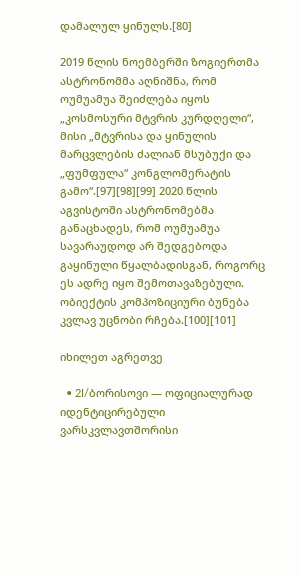დამალულ ყინულს.[80]

2019 წლის ნოემბერში ზოგიერთმა ასტრონომმა აღნიშნა, რომ ოუმუამუა შეიძლება იყოს „კოსმოსური მტვრის კურდღელი“, მისი „მტვრისა და ყინულის მარცვლების ძალიან მსუბუქი და „ფუმფულა“ კონგლომერატის გამო“.[97][98][99] 2020 წლის აგვისტოში ასტრონომებმა განაცხადეს, რომ ოუმუამუა სავარაუდოდ არ შედგებოდა გაყინული წყალბადისგან, როგორც ეს ადრე იყო შემოთავაზებული. ობიექტის კომპოზიციური ბუნება კვლავ უცნობი რჩება.[100][101]

იხილეთ აგრეთვე

  • 2I/ბორისოვი — ოფიციალურად იდენტიცირებული ვარსკვლავთშორისი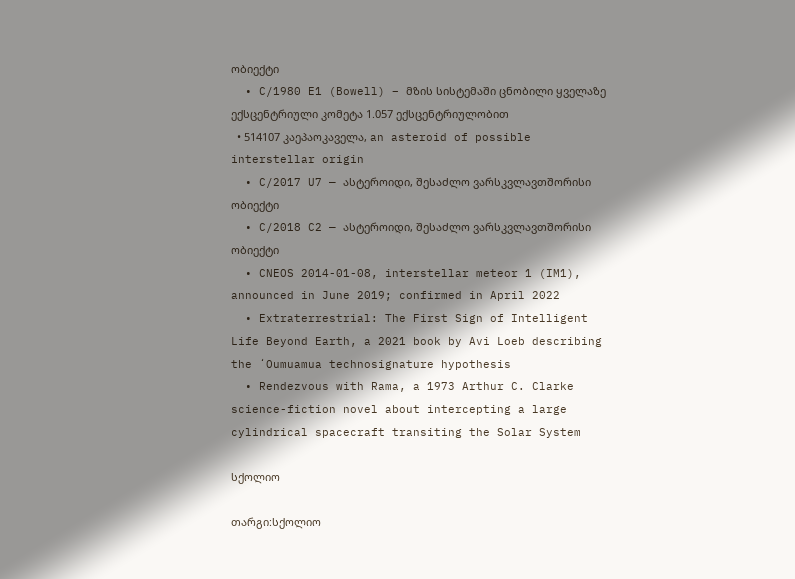ობიექტი
  • C/1980 E1 (Bowell) – მზის სისტემაში ცნობილი ყველაზე ექსცენტრიული კომეტა 1.057 ექსცენტრიულობით
  • 514107 კაეპაოკაველა, an asteroid of possible interstellar origin
  • C/2017 U7 — ასტეროიდი, შესაძლო ვარსკვლავთშორისი ობიექტი
  • C/2018 C2 — ასტეროიდი, შესაძლო ვარსკვლავთშორისი ობიექტი
  • CNEOS 2014-01-08, interstellar meteor 1 (IM1), announced in June 2019; confirmed in April 2022
  • Extraterrestrial: The First Sign of Intelligent Life Beyond Earth, a 2021 book by Avi Loeb describing the ʻOumuamua technosignature hypothesis
  • Rendezvous with Rama, a 1973 Arthur C. Clarke science-fiction novel about intercepting a large cylindrical spacecraft transiting the Solar System

სქოლიო

თარგი:სქოლიო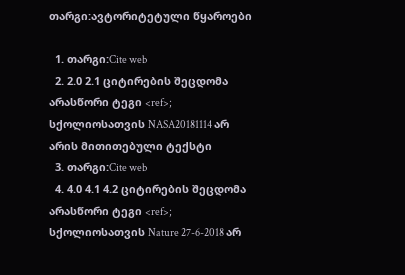თარგი:ავტორიტეტული წყაროები

  1. თარგი:Cite web
  2. 2.0 2.1 ციტირების შეცდომა არასწორი ტეგი <ref>; სქოლიოსათვის NASA20181114 არ არის მითითებული ტექსტი
  3. თარგი:Cite web
  4. 4.0 4.1 4.2 ციტირების შეცდომა არასწორი ტეგი <ref>; სქოლიოსათვის Nature 27-6-2018 არ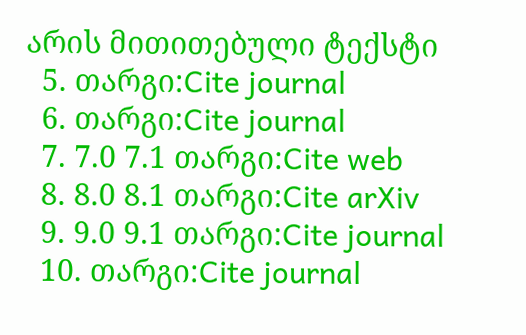არის მითითებული ტექსტი
  5. თარგი:Cite journal
  6. თარგი:Cite journal
  7. 7.0 7.1 თარგი:Cite web
  8. 8.0 8.1 თარგი:Cite arXiv
  9. 9.0 9.1 თარგი:Cite journal
  10. თარგი:Cite journal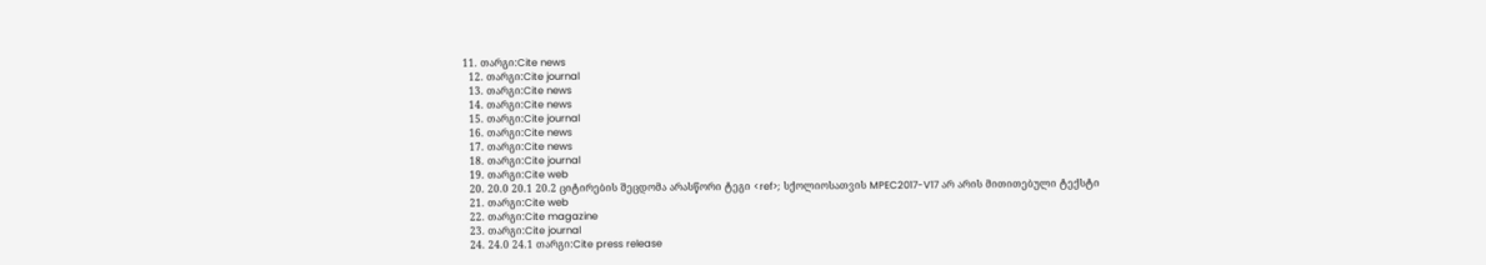11. თარგი:Cite news
  12. თარგი:Cite journal
  13. თარგი:Cite news
  14. თარგი:Cite news
  15. თარგი:Cite journal
  16. თარგი:Cite news
  17. თარგი:Cite news
  18. თარგი:Cite journal
  19. თარგი:Cite web
  20. 20.0 20.1 20.2 ციტირების შეცდომა არასწორი ტეგი <ref>; სქოლიოსათვის MPEC2017-V17 არ არის მითითებული ტექსტი
  21. თარგი:Cite web
  22. თარგი:Cite magazine
  23. თარგი:Cite journal
  24. 24.0 24.1 თარგი:Cite press release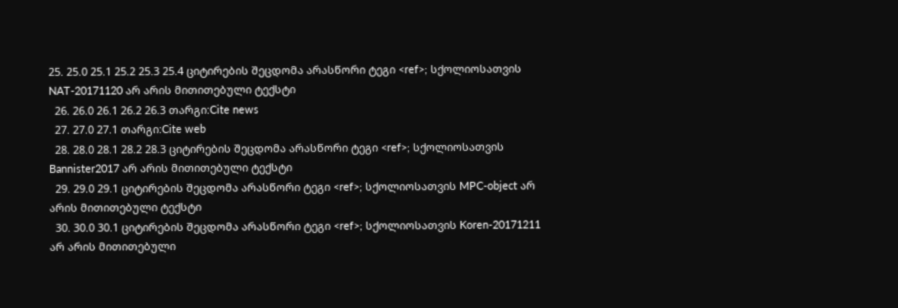25. 25.0 25.1 25.2 25.3 25.4 ციტირების შეცდომა არასწორი ტეგი <ref>; სქოლიოსათვის NAT-20171120 არ არის მითითებული ტექსტი
  26. 26.0 26.1 26.2 26.3 თარგი:Cite news
  27. 27.0 27.1 თარგი:Cite web
  28. 28.0 28.1 28.2 28.3 ციტირების შეცდომა არასწორი ტეგი <ref>; სქოლიოსათვის Bannister2017 არ არის მითითებული ტექსტი
  29. 29.0 29.1 ციტირების შეცდომა არასწორი ტეგი <ref>; სქოლიოსათვის MPC-object არ არის მითითებული ტექსტი
  30. 30.0 30.1 ციტირების შეცდომა არასწორი ტეგი <ref>; სქოლიოსათვის Koren-20171211 არ არის მითითებული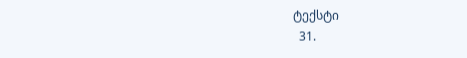ტექსტი
  31.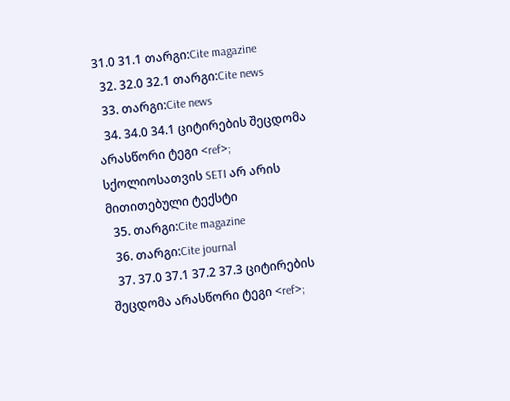31.0 31.1 თარგი:Cite magazine
  32. 32.0 32.1 თარგი:Cite news
  33. თარგი:Cite news
  34. 34.0 34.1 ციტირების შეცდომა არასწორი ტეგი <ref>; სქოლიოსათვის SETI არ არის მითითებული ტექსტი
  35. თარგი:Cite magazine
  36. თარგი:Cite journal
  37. 37.0 37.1 37.2 37.3 ციტირების შეცდომა არასწორი ტეგი <ref>;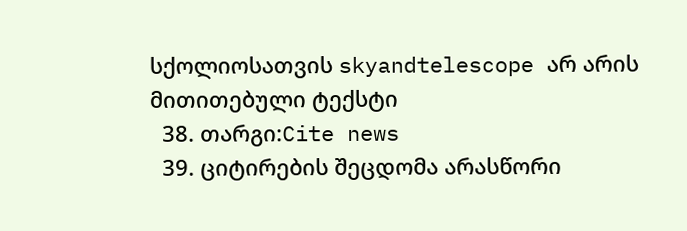სქოლიოსათვის skyandtelescope არ არის მითითებული ტექსტი
  38. თარგი:Cite news
  39. ციტირების შეცდომა არასწორი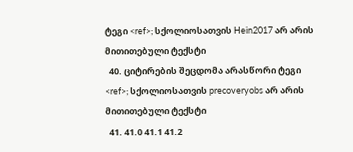ტეგი <ref>; სქოლიოსათვის Hein2017 არ არის მითითებული ტექსტი
  40. ციტირების შეცდომა არასწორი ტეგი <ref>; სქოლიოსათვის precoveryobs არ არის მითითებული ტექსტი
  41. 41.0 41.1 41.2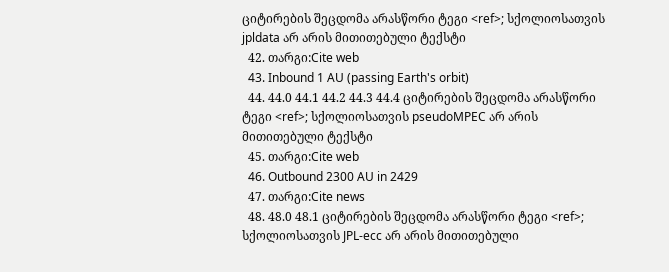ციტირების შეცდომა არასწორი ტეგი <ref>; სქოლიოსათვის jpldata არ არის მითითებული ტექსტი
  42. თარგი:Cite web
  43. Inbound 1 AU (passing Earth's orbit)
  44. 44.0 44.1 44.2 44.3 44.4 ციტირების შეცდომა არასწორი ტეგი <ref>; სქოლიოსათვის pseudoMPEC არ არის მითითებული ტექსტი
  45. თარგი:Cite web
  46. Outbound 2300 AU in 2429
  47. თარგი:Cite news
  48. 48.0 48.1 ციტირების შეცდომა არასწორი ტეგი <ref>; სქოლიოსათვის JPL-ecc არ არის მითითებული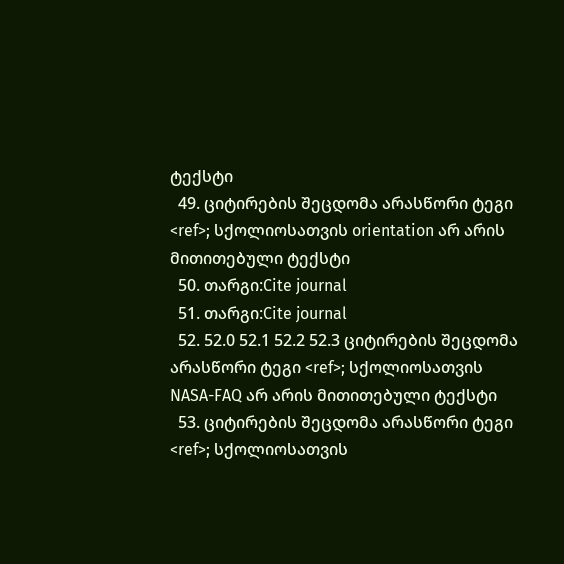ტექსტი
  49. ციტირების შეცდომა არასწორი ტეგი <ref>; სქოლიოსათვის orientation არ არის მითითებული ტექსტი
  50. თარგი:Cite journal
  51. თარგი:Cite journal
  52. 52.0 52.1 52.2 52.3 ციტირების შეცდომა არასწორი ტეგი <ref>; სქოლიოსათვის NASA-FAQ არ არის მითითებული ტექსტი
  53. ციტირების შეცდომა არასწორი ტეგი <ref>; სქოლიოსათვის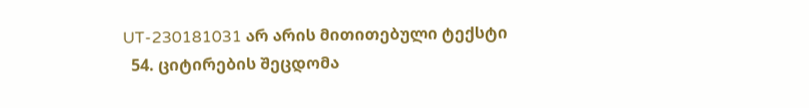UT-230181031 არ არის მითითებული ტექსტი
  54. ციტირების შეცდომა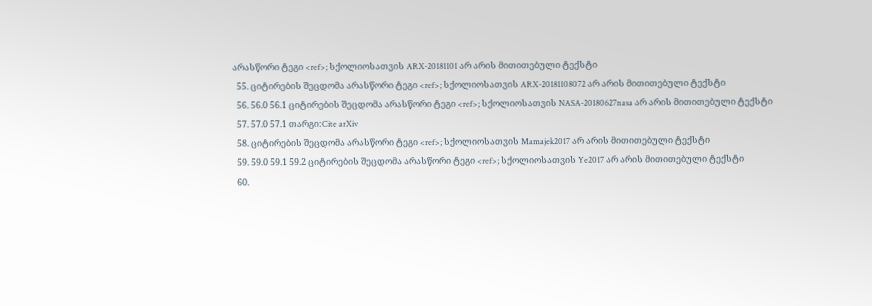არასწორი ტეგი <ref>; სქოლიოსათვის ARX-20181101 არ არის მითითებული ტექსტი
  55. ციტირების შეცდომა არასწორი ტეგი <ref>; სქოლიოსათვის ARX-20181108072 არ არის მითითებული ტექსტი
  56. 56.0 56.1 ციტირების შეცდომა არასწორი ტეგი <ref>; სქოლიოსათვის NASA-20180627nasa არ არის მითითებული ტექსტი
  57. 57.0 57.1 თარგი:Cite arXiv
  58. ციტირების შეცდომა არასწორი ტეგი <ref>; სქოლიოსათვის Mamajek2017 არ არის მითითებული ტექსტი
  59. 59.0 59.1 59.2 ციტირების შეცდომა არასწორი ტეგი <ref>; სქოლიოსათვის Ye2017 არ არის მითითებული ტექსტი
  60.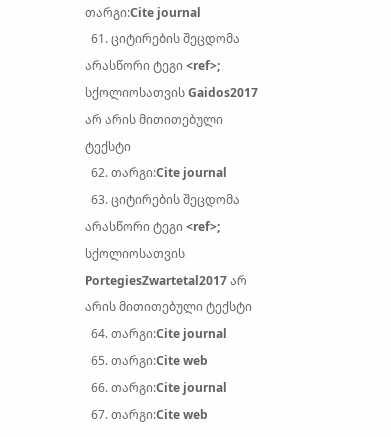თარგი:Cite journal
  61. ციტირების შეცდომა არასწორი ტეგი <ref>; სქოლიოსათვის Gaidos2017 არ არის მითითებული ტექსტი
  62. თარგი:Cite journal
  63. ციტირების შეცდომა არასწორი ტეგი <ref>; სქოლიოსათვის PortegiesZwartetal2017 არ არის მითითებული ტექსტი
  64. თარგი:Cite journal
  65. თარგი:Cite web
  66. თარგი:Cite journal
  67. თარგი:Cite web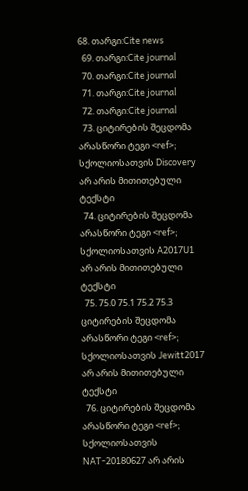68. თარგი:Cite news
  69. თარგი:Cite journal
  70. თარგი:Cite journal
  71. თარგი:Cite journal
  72. თარგი:Cite journal
  73. ციტირების შეცდომა არასწორი ტეგი <ref>; სქოლიოსათვის Discovery არ არის მითითებული ტექსტი
  74. ციტირების შეცდომა არასწორი ტეგი <ref>; სქოლიოსათვის A2017U1 არ არის მითითებული ტექსტი
  75. 75.0 75.1 75.2 75.3 ციტირების შეცდომა არასწორი ტეგი <ref>; სქოლიოსათვის Jewitt2017 არ არის მითითებული ტექსტი
  76. ციტირების შეცდომა არასწორი ტეგი <ref>; სქოლიოსათვის NAT-20180627 არ არის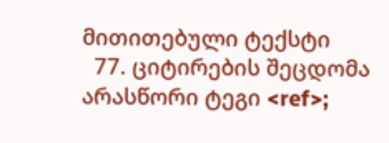მითითებული ტექსტი
  77. ციტირების შეცდომა არასწორი ტეგი <ref>;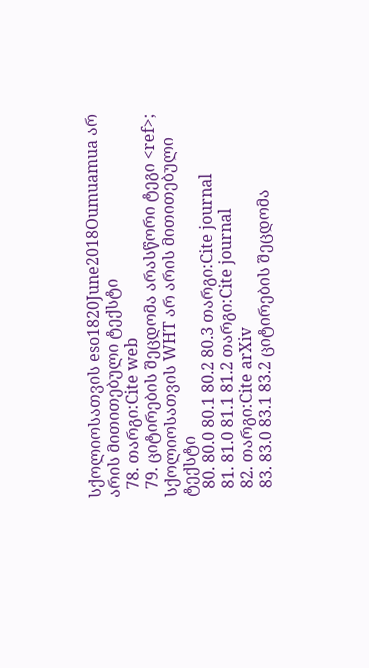სქოლიოსათვის eso1820June2018Oumuamua არ არის მითითებული ტექსტი
  78. თარგი:Cite web
  79. ციტირების შეცდომა არასწორი ტეგი <ref>; სქოლიოსათვის WHT არ არის მითითებული ტექსტი
  80. 80.0 80.1 80.2 80.3 თარგი:Cite journal
  81. 81.0 81.1 81.2 თარგი:Cite journal
  82. თარგი:Cite arXiv
  83. 83.0 83.1 83.2 ციტირების შეცდომა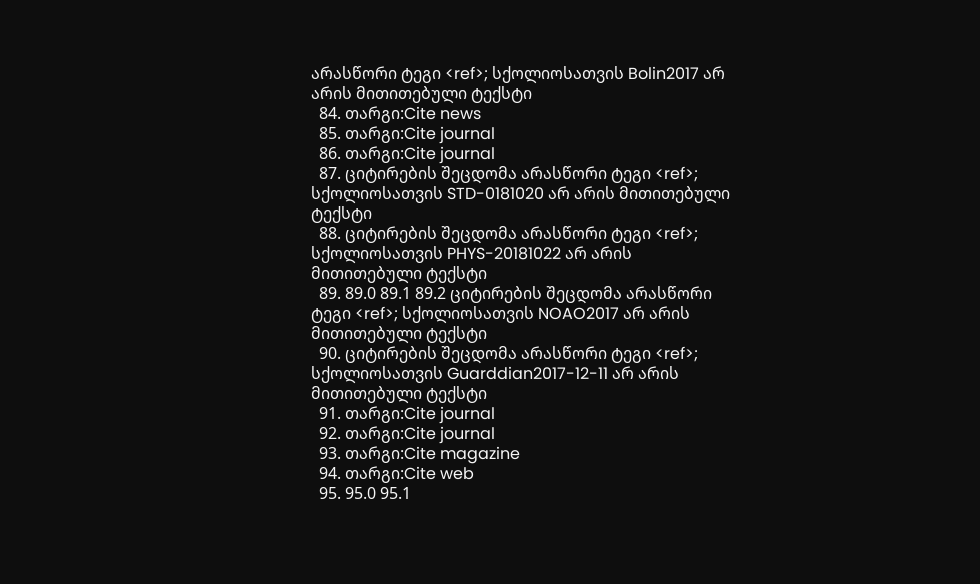არასწორი ტეგი <ref>; სქოლიოსათვის Bolin2017 არ არის მითითებული ტექსტი
  84. თარგი:Cite news
  85. თარგი:Cite journal
  86. თარგი:Cite journal
  87. ციტირების შეცდომა არასწორი ტეგი <ref>; სქოლიოსათვის STD-0181020 არ არის მითითებული ტექსტი
  88. ციტირების შეცდომა არასწორი ტეგი <ref>; სქოლიოსათვის PHYS-20181022 არ არის მითითებული ტექსტი
  89. 89.0 89.1 89.2 ციტირების შეცდომა არასწორი ტეგი <ref>; სქოლიოსათვის NOAO2017 არ არის მითითებული ტექსტი
  90. ციტირების შეცდომა არასწორი ტეგი <ref>; სქოლიოსათვის Guarddian2017-12-11 არ არის მითითებული ტექსტი
  91. თარგი:Cite journal
  92. თარგი:Cite journal
  93. თარგი:Cite magazine
  94. თარგი:Cite web
  95. 95.0 95.1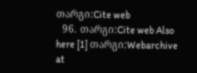თარგი:Cite web
  96. თარგი:Cite web Also here [1] თარგი:Webarchive at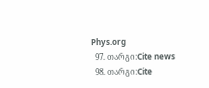Phys.org
  97. თარგი:Cite news
  98. თარგი:Cite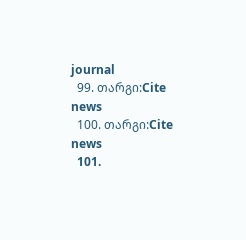journal
  99. თარგი:Cite news
  100. თარგი:Cite news
  101.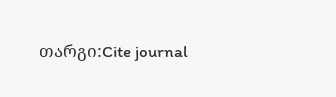თარგი:Cite journal